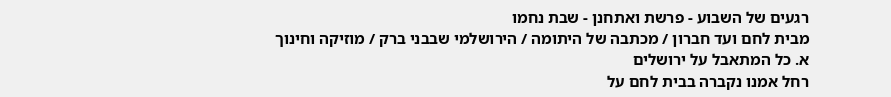רגעים של השבוע - פרשת ואתחנן - שבת נחמו
מבית לחם ועד חברון / מכתבה של היתומה / הירושלמי שבבני ברק / מוזיקה וחינוך
א. כל המתאבל על ירושלים
רחל אמנו נקברה בבית לחם על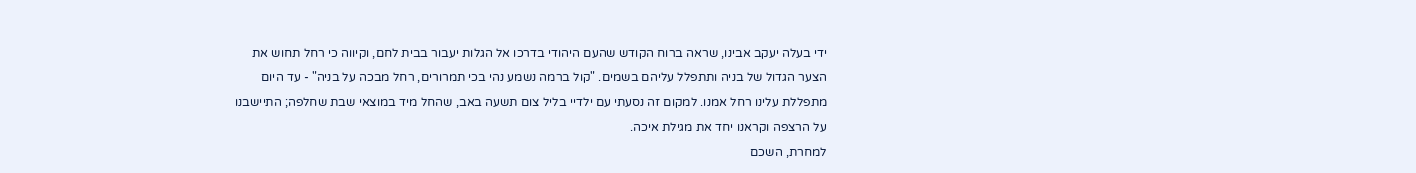ידי בעלה יעקב אבינו, שראה ברוח הקודש שהעם היהודי בדרכו אל הגלות יעבור בבית לחם, וקיווה כי רחל תחוש את הצער הגדול של בניה ותתפלל עליהם בשמים. "קול ברמה נשמע נהי בכי תמרורים, רחל מבכה על בניה" - עד היום מתפללת עלינו רחל אמנו. למקום זה נסעתי עם ילדיי בליל צום תשעה באב, שהחל מיד במוצאי שבת שחלפה; התיישבנו על הרצפה וקראנו יחד את מגילת איכה.
למחרת, השכם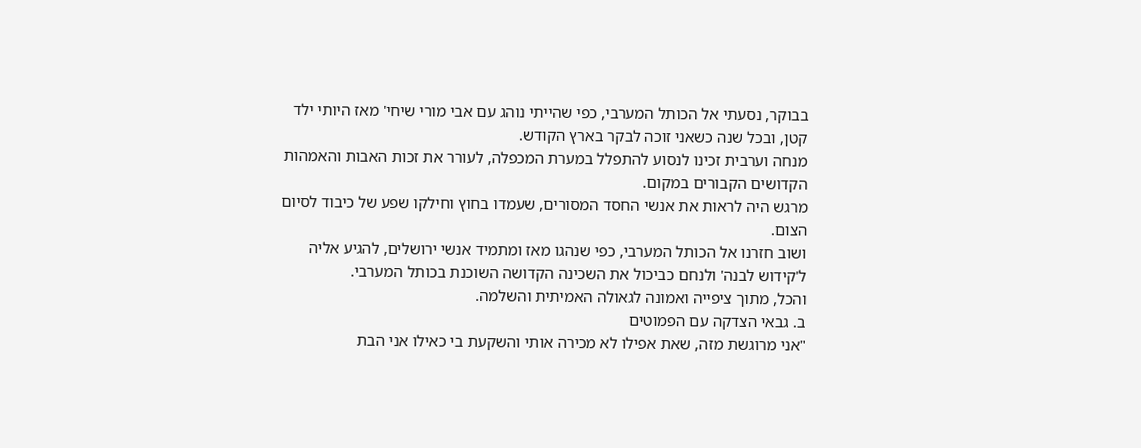בבוקר, נסעתי אל הכותל המערבי, כפי שהייתי נוהג עם אבי מורי שיחי' מאז היותי ילד קטן, ובכל שנה כשאני זוכה לבקר בארץ הקודש.
מנחה וערבית זכינו לנסוע להתפלל במערת המכפלה, לעורר את זכות האבות והאמהות הקדושים הקבורים במקום.
מרגש היה לראות את אנשי החסד המסורים, שעמדו בחוץ וחילקו שפע של כיבוד לסיום הצום.
ושוב חזרנו אל הכותל המערבי, כפי שנהגו מאז ומתמיד אנשי ירושלים, להגיע אליה ל'קידוש לבנה' ולנחם כביכול את השכינה הקדושה השוכנת בכותל המערבי.
והכל, מתוך ציפייה ואמונה לגאולה האמיתית והשלמה.
ב. גבאי הצדקה עם הפמוטים
"אני מרוגשת מזה, שאת אפילו לא מכירה אותי והשקעת בי כאילו אני הבת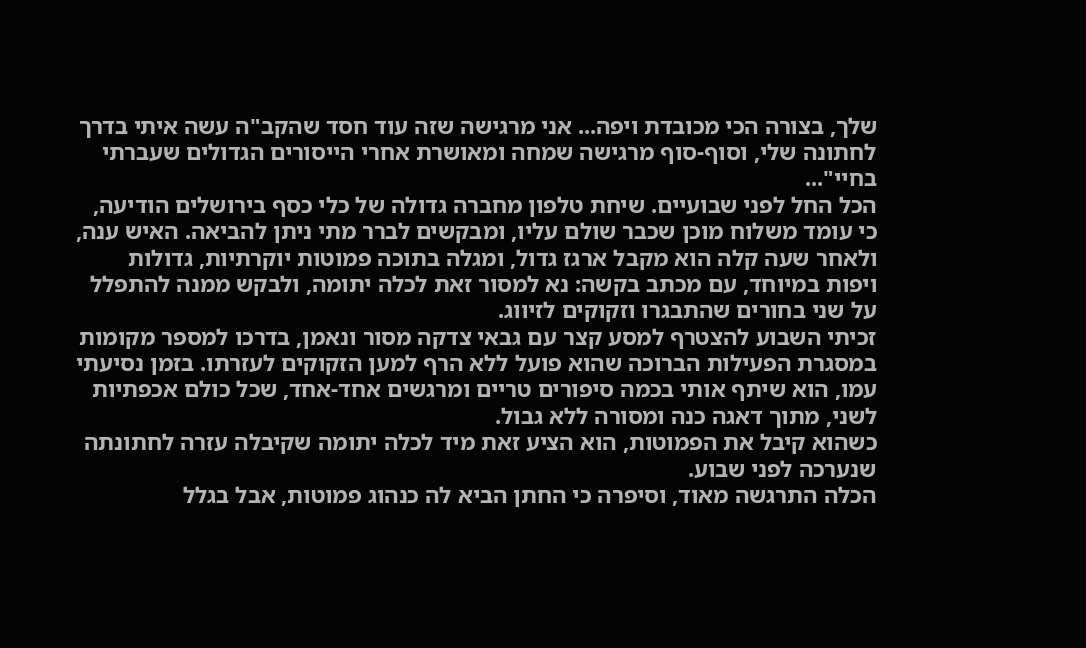שלך, בצורה הכי מכובדת ויפה... אני מרגישה שזה עוד חסד שהקב"ה עשה איתי בדרך לחתונה שלי, וסוף-סוף מרגישה שמחה ומאושרת אחרי הייסורים הגדולים שעברתי בחיי"...
הכל החל לפני שבועיים. שיחת טלפון מחברה גדולה של כלי כסף בירושלים הודיעה, כי עומד משלוח מוכן שכבר שולם עליו, ומבקשים לברר מתי ניתן להביאה. האיש ענה, ולאחר שעה קלה הוא מקבל ארגז גדול, ומגלה בתוכה פמוטות יוקרתיות, גדולות ויפות במיוחד, עם מכתב בקשה: נא למסור זאת לכלה יתומה, ולבקש ממנה להתפלל על שני בחורים שהתבגרו וזקוקים לזיווג.
זכיתי השבוע להצטרף למסע קצר עם גבאי צדקה מסור ונאמן, בדרכו למספר מקומות במסגרת הפעילות הברוכה שהוא פועל ללא הרף למען הזקוקים לעזרתו. בזמן נסיעתי עמו, הוא שיתף אותי בכמה סיפורים טריים ומרגשים אחד-אחד, שכל כולם אכפתיות לשני, מתוך דאגה כנה ומסורה ללא גבול.
כשהוא קיבל את הפמוטות, הוא הציע זאת מיד לכלה יתומה שקיבלה עזרה לחתונתה שנערכה לפני שבוע.
הכלה התרגשה מאוד, וסיפרה כי החתן הביא לה כנהוג פמוטות, אבל בגלל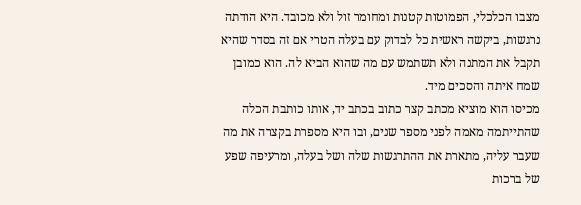מצבו הכלכלי, הפמוטות קטנות ומחומר זול ולא מכובד. היא הודתה נרגשות, ביקשה ראשית כל לבדוק עם בעלה הטרי אם זה בסדר שהיא תקבל את המתנה ולא תשתמש עם מה שהוא הביא לה. הוא כמובן שמח איתה והסכים מיד.
מכיסו הוא מוציא מכתב קצר כתוב בכתב יד, אותו כותבת הכלה שהתייתמה מאמה לפני מספר שנים, ובו היא מספרת בקצרה את מה שעבר עליה, מתארת את ההתרגשות שלה ושל בעלה, ומרעיפה שפע של ברכות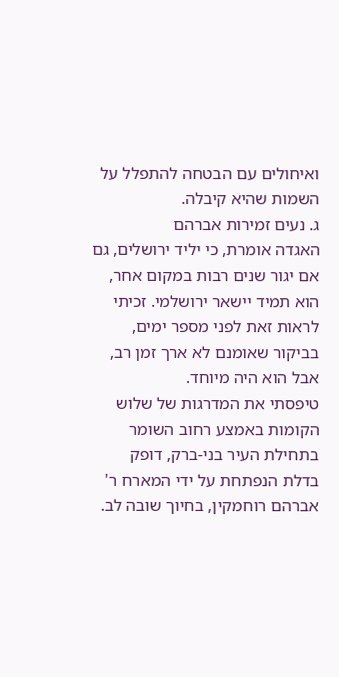ואיחולים עם הבטחה להתפלל על השמות שהיא קיבלה.
ג. נעים זמירות אברהם
האגדה אומרת, כי יליד ירושלים, גם אם יגור שנים רבות במקום אחר, הוא תמיד יישאר ירושלמי. זכיתי לראות זאת לפני מספר ימים, בביקור שאומנם לא ארך זמן רב, אבל הוא היה מיוחד.
טיפסתי את המדרגות של שלוש הקומות באמצע רחוב השומר בתחילת העיר בני-ברק, דופק בדלת הנפתחת על ידי המארח ר' אברהם רוחמקין, בחיוך שובה לב.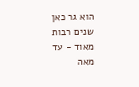הוא גר כאן שנים רבות מאוד - עד מאה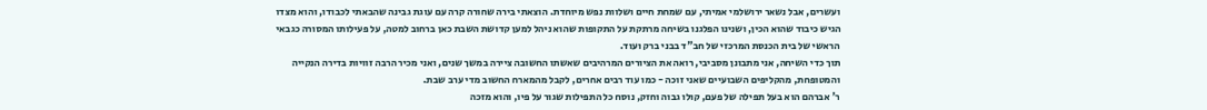ועשרים, אבל נשאר ירושלמי אמיתי, עם שמחת חיים ושלוות נפש מיוחדת. הוצאתי בירה שחורה קרה עם עוגת גבינה שהבאתי לכבודו, והוא מצדו הגיש כיבוד שהוא הכין, ושנינו הפלגנו בשיחה מרתקת על התקופות שהוא ניהל למען קדושת השבת כאן ברחוב למטה, על פעילותו המסורה כגבאי הראשי של בית הכנסת המרכזי של חב"ד בבני ברק ועוד.
תוך כדי השיחה, אני מתבונן מסביבי, רואה את הציורים המרהיבים שאשתו החשובה ציירה במשך שנים, ואני מכיר הרבה זוויות בדירה הנקייה והמטופחת, מהקליפים השבועיים שאני זוכה - כמו עוד רבים אחרים, לקבל מהמארח החשוב מדי ערב שבת.
ר' אברהם הוא בעל תפילה של פעם, קולו גבוה וחזק, נוסח כל התפילות שגור על פיו, והוא מזכה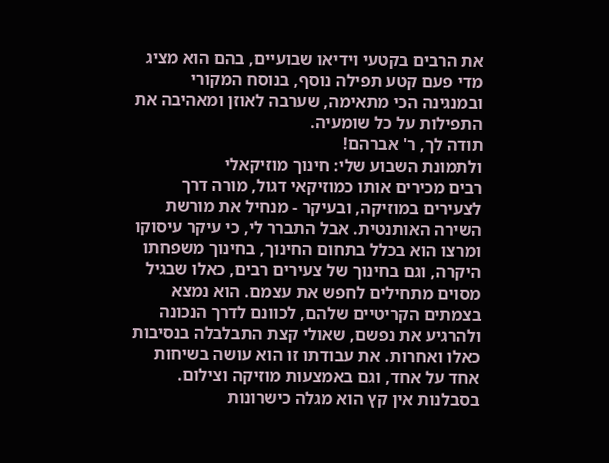את הרבים בקטעי וידיאו שבועיים, בהם הוא מציג מדי פעם קטע תפילה נוסף, בנוסח המקורי ובמנגינה הכי מתאימה, שערבה לאוזן ומאהיבה את התפילות על כל שומעיה.
תודה לך, ר' אברהם!
ולתמונת השבוע שלי: חינוך מוזיקאלי
רבים מכירים אותו כמוזיקאי דגול, מורה דרך לצעירים במוזיקה, ובעיקר - מנחיל את מורשת השירה האותנטית. אבל התברר לי, כי עיקר עיסוקו ומרצו הוא בכלל בתחום החינוך, בחינוך משפחתו היקרה, וגם בחינוך של צעירים רבים, כאלו שבגיל מסוים מתחילים לחפש את עצמם. הוא נמצא בצמתים הקריטיים שלהם, לכוונם לדרך הנכונה ולהרגיע את נפשם, שאולי קצת התבלבלה בנסיבות כאלו ואחרות. את עבודתו זו הוא עושה בשיחות אחד על אחד, וגם באמצעות מוזיקה וצילום.
בסבלנות אין קץ הוא מגלה כישרונות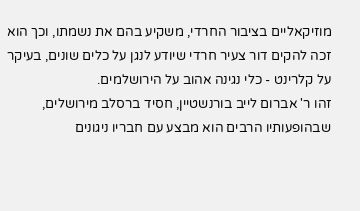מוזיקאליים בציבור החרדי, משקיע בהם את נשמתו, וכך הוא זכה להקים דור צעיר חרדי שיודע לנגן על כלים שונים, בעיקר על קלרינט - כלי נגינה אהוב על הירושלמים.
זהו ר' אברום לייב בורנשטיין, חסיד ברסלב מירושלים, שבהופעותיו הרבים הוא מבצע עם חבריו ניגונים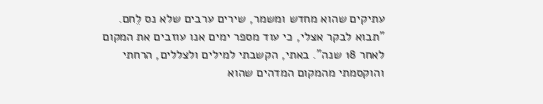עתיקים שהוא מחדש ומשמר, שירים ערבים שלא נס לֵחם.
"תבוא לבקר אצלי, כי עוד מספר ימים אנו עוזבים את המקום לאחר 18 שנה". באתי, הקשבתי למילים ולצללים, הרחתי והוקסמתי מהמקום המדהים שהוא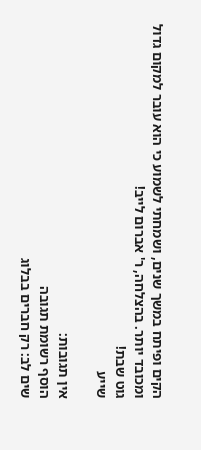הקים ופיתח במשך שנים, ושמחתי לשמוע כי הוא עובר למקום גדול ומכובד יותר. בהצלחה, ר' אברום לייב!
גוט שבת!
שייע

אין תגובות:
הוסף רשומת תגובה
שים לב: רק חברים בבלוג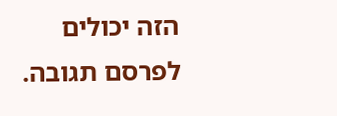הזה יכולים לפרסם תגובה.